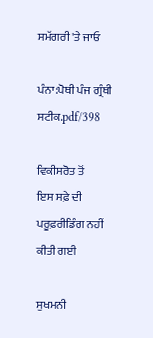ਸਮੱਗਰੀ 'ਤੇ ਜਾਓ

ਪੰਨਾ:ਪੋਥੀ ਪੰਜ ਗ੍ਰੰਥੀ ਸਟੀਕ.pdf/398

ਵਿਕੀਸਰੋਤ ਤੋਂ
ਇਸ ਸਫ਼ੇ ਦੀ ਪਰੂਫ਼ਰੀਡਿੰਗ ਨਹੀਂ ਕੀਤੀ ਗਈ

ਸੁਖਮਨੀ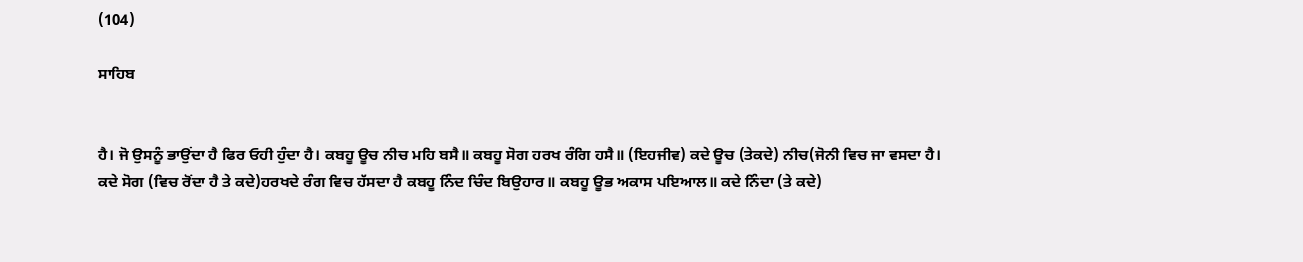(104)

ਸਾਹਿਬ


ਹੈ। ਜੋ ਉਸਨੂੰ ਭਾਉਂਦਾ ਹੈ ਫਿਰ ਓਹੀ ਹੁੰਦਾ ਹੈ। ਕਬਹੂ ਊਚ ਨੀਚ ਮਹਿ ਬਸੈ॥ ਕਬਹੂ ਸੋਗ ਹਰਖ ਰੰਗਿ ਹਸੈ॥ (ਇਹਜੀਵ) ਕਦੇ ਊਚ (ਤੇਕਦੇ) ਨੀਚ(ਜੋਨੀ ਵਿਚ ਜਾ ਵਸਦਾ ਹੈ। ਕਦੇ ਸੋਗ (ਵਿਚ ਰੋਂਦਾ ਹੈ ਤੇ ਕਦੇ)ਹਰਖਦੇ ਰੰਗ ਵਿਚ ਹੱਸਦਾ ਹੈ ਕਬਹੂ ਨਿੰਦ ਚਿੰਦ ਬਿਉਹਾਰ॥ ਕਬਹੂ ਊਭ ਅਕਾਸ ਪਇਆਲ॥ ਕਦੇ ਨਿੰਦਾ (ਤੇ ਕਦੇ)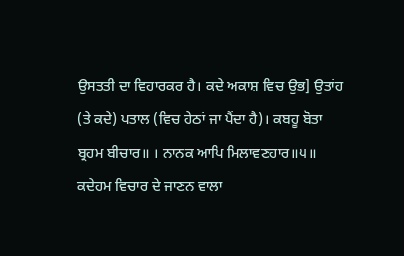ਉਸਤਤੀ ਦਾ ਵਿਹਾਰਕਰ ਹੈ। ਕਦੇ ਅਕਾਸ਼ ਵਿਚ ਉਭ] ਉਤਾਂਹ (ਤੇ ਕਦੇ) ਪਤਾਲ (ਵਿਚ ਹੇਠਾਂ ਜਾ ਪੈਂਦਾ ਹੈ)। ਕਬਹੂ ਬੋਤਾ ਬ੍ਰਹਮ ਬੀਚਾਰ॥ । ਨਾਨਕ ਆਪਿ ਮਿਲਾਵਣਹਾਰ॥੫॥ ਕਦੇਹਮ ਵਿਚਾਰ ਦੇ ਜਾਣਨ ਵਾਲਾ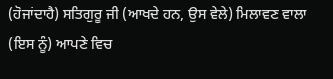(ਹੋਜਾਂਦਾਹੈ) ਸਤਿਗੁਰੂ ਜੀ (ਆਖਦੇ ਹਨ, ਉਸ ਵੇਲੇ) ਮਿਲਾਵਣ ਵਾਲਾ (ਇਸ ਨੂੰ) ਆਪਣੇ ਵਿਚ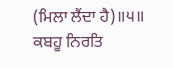(ਮਿਲਾ ਲੈਂਦਾ ਹੈ)॥੫॥ ਕਬਹੂ ਨਿਰਤਿ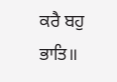ਕਰੈ ਬਹੁ ਭਾਤਿ॥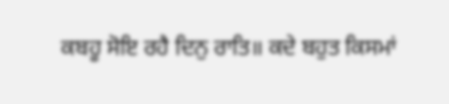ਕਬਹੂ ਸੋਇ ਰਹੈ ਦਿਨੁ ਰਾਤਿ॥ ਕਦੇ ਬਹੁਤ ਕਿਸਮਾਂ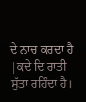ਦੇ ਨਾਚ ਕਰਦਾ ਹੈ |ਕਦੇ ਦਿ ਰਾਤੀ ਸੁੱਤਾ ਰਹਿੰਦਾ ਹੈ।